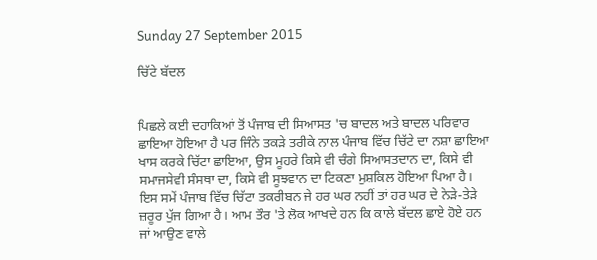Sunday 27 September 2015

ਚਿੱਟੇ ਬੱਦਲ


ਪਿਛਲੇ ਕਈ ਦਹਾਕਿਆਂ ਤੋਂ ਪੰਜਾਬ ਦੀ ਸਿਆਸਤ 'ਚ ਬਾਦਲ ਅਤੇ ਬਾਦਲ ਪਰਿਵਾਰ ਛਾਇਆ ਹੋਇਆ ਹੈ ਪਰ ਜਿੰਨੇ ਤਕੜੇ ਤਰੀਕੇ ਨਾਲ ਪੰਜਾਬ ਵਿੱਚ ਚਿੱਟੇ ਦਾ ਨਸ਼ਾ ਛਾਇਆ ਖਾਸ ਕਰਕੇ ਚਿੱਟਾ ਛਾਇਆ, ਉਸ ਮੂਹਰੇ ਕਿਸੇ ਵੀ ਚੰਗੇ ਸਿਆਸਤਦਾਨ ਦਾ, ਕਿਸੇ ਵੀ ਸਮਾਜਸੇਵੀ ਸੰਸਥਾ ਦਾ, ਕਿਸੇ ਵੀ ਸੂਝਵਾਨ ਦਾ ਟਿਕਣਾ ਮੁਸ਼ਕਿਲ ਹੋਇਆ ਪਿਆ ਹੈ। ਇਸ ਸਮੇਂ ਪੰਜਾਬ ਵਿੱਚ ਚਿੱਟਾ ਤਕਰੀਬਨ ਜੇ ਹਰ ਘਰ ਨਹੀਂ ਤਾਂ ਹਰ ਘਰ ਦੇ ਨੇੜੇ-ਤੇੜੇ ਜ਼ਰੂਰ ਪੁੱਜ ਗਿਆ ਹੈ। ਆਮ ਤੌਰ 'ਤੇ ਲੋਕ ਆਖਦੇ ਹਨ ਕਿ ਕਾਲੇ ਬੱਦਲ ਛਾਏ ਹੋਏ ਹਨ ਜਾਂ ਆਉਣ ਵਾਲੇ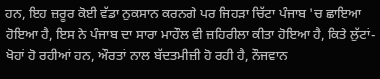ਹਨ, ਇਹ ਜ਼ਰੂਰ ਕੋਈ ਵੱਡਾ ਨੁਕਸਾਨ ਕਰਨਗੇ ਪਰ ਜਿਹੜਾ ਚਿੱਟਾ ਪੰਜਾਬ 'ਚ ਛਾਇਆ ਹੋਇਆ ਹੈ, ਇਸ ਨੇ ਪੰਜਾਬ ਦਾ ਸਾਰਾ ਮਾਹੌਲ ਵੀ ਜ਼ਹਿਰੀਲਾ ਕੀਤਾ ਹੋਇਆ ਹੈ, ਕਿਤੇ ਲੁੱਟਾਂ-ਖੋਹਾਂ ਹੋ ਰਹੀਆਂ ਹਨ, ਔਰਤਾਂ ਨਾਲ ਬੱਦਤਮੀਜ਼ੀ ਹੋ ਰਹੀ ਹੈ, ਨੌਜਵਾਨ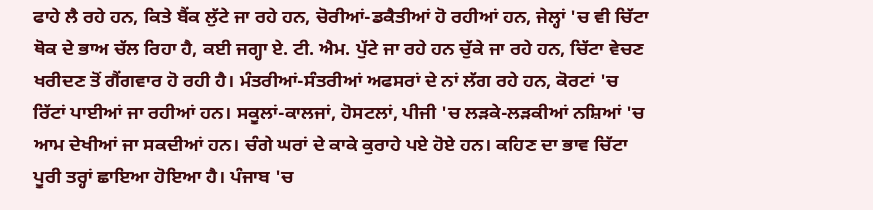ਫਾਹੇ ਲੈ ਰਹੇ ਹਨ, ਕਿਤੇ ਬੈਂਕ ਲੁੱਟੇ ਜਾ ਰਹੇ ਹਨ, ਚੋਰੀਆਂ-ਡਕੈਤੀਆਂ ਹੋ ਰਹੀਆਂ ਹਨ, ਜੇਲ੍ਹਾਂ 'ਚ ਵੀ ਚਿੱਟਾ ਥੋਕ ਦੇ ਭਾਅ ਚੱਲ ਰਿਹਾ ਹੈ, ਕਈ ਜਗ੍ਹਾ ਏ. ਟੀ. ਐਮ. ਪੁੱਟੇ ਜਾ ਰਹੇ ਹਨ ਚੁੱਕੇ ਜਾ ਰਹੇ ਹਨ, ਚਿੱਟਾ ਵੇਚਣ ਖਰੀਦਣ ਤੋਂ ਗੈਂਗਵਾਰ ਹੋ ਰਹੀ ਹੈ। ਮੰਤਰੀਆਂ-ਸੰਤਰੀਆਂ ਅਫਸਰਾਂ ਦੇ ਨਾਂ ਲੱਗ ਰਹੇ ਹਨ, ਕੋਰਟਾਂ 'ਚ ਰਿੱਟਾਂ ਪਾਈਆਂ ਜਾ ਰਹੀਆਂ ਹਨ। ਸਕੂਲਾਂ-ਕਾਲਜਾਂ, ਹੋਸਟਲਾਂ, ਪੀਜੀ 'ਚ ਲੜਕੇ-ਲੜਕੀਆਂ ਨਸ਼ਿਆਂ 'ਚ ਆਮ ਦੇਖੀਆਂ ਜਾ ਸਕਦੀਆਂ ਹਨ। ਚੰਗੇ ਘਰਾਂ ਦੇ ਕਾਕੇ ਕੁਰਾਹੇ ਪਏ ਹੋਏ ਹਨ। ਕਹਿਣ ਦਾ ਭਾਵ ਚਿੱਟਾ ਪੂਰੀ ਤਰ੍ਹਾਂ ਛਾਇਆ ਹੋਇਆ ਹੈ। ਪੰਜਾਬ 'ਚ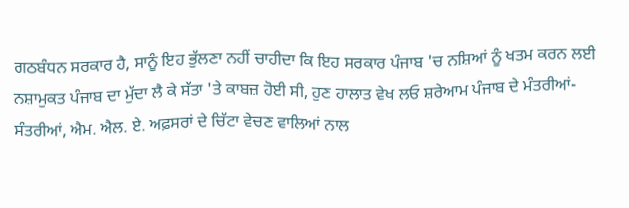ਗਠਬੰਧਨ ਸਰਕਾਰ ਹੈ, ਸਾਨੂੰ ਇਹ ਭੁੱਲਣਾ ਨਹੀਂ ਚਾਹੀਦਾ ਕਿ ਇਹ ਸਰਕਾਰ ਪੰਜਾਬ 'ਚ ਨਸ਼ਿਆਂ ਨੂੰ ਖਤਮ ਕਰਨ ਲਈ ਨਸ਼ਾਮੁਕਤ ਪੰਜਾਬ ਦਾ ਮੁੱਦਾ ਲੈ ਕੇ ਸੱਤਾ 'ਤੇ ਕਾਬਜ਼ ਹੋਈ ਸੀ, ਹੁਣ ਹਾਲਾਤ ਵੇਖ ਲਓ ਸ਼ਰੇਆਮ ਪੰਜਾਬ ਦੇ ਮੰਤਰੀਆਂ-ਸੰਤਰੀਆਂ, ਐਮ. ਐਲ. ਏ. ਅਫ਼ਸਰਾਂ ਦੇ ਚਿੱਟਾ ਵੇਚਣ ਵਾਲਿਆਂ ਨਾਲ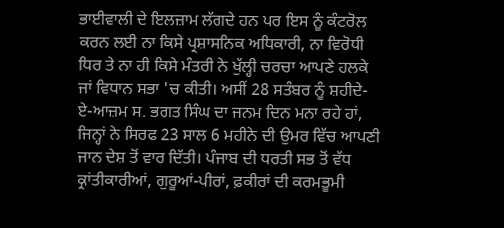ਭਾਈਵਾਲੀ ਦੇ ਇਲਜ਼ਾਮ ਲੱਗਦੇ ਹਨ ਪਰ ਇਸ ਨੂੰ ਕੰਟਰੋਲ ਕਰਨ ਲਈ ਨਾ ਕਿਸੇ ਪ੍ਰਸ਼ਾਸਨਿਕ ਅਧਿਕਾਰੀ, ਨਾ ਵਿਰੋਧੀ ਧਿਰ ਤੇ ਨਾ ਹੀ ਕਿਸੇ ਮੰਤਰੀ ਨੇ ਖੁੱਲ੍ਹੀ ਚਰਚਾ ਆਪਣੇ ਹਲਕੇ ਜਾਂ ਵਿਧਾਨ ਸਭਾ 'ਚ ਕੀਤੀ। ਅਸੀਂ 28 ਸਤੰਬਰ ਨੂੰ ਸ਼ਹੀਦੇ-ਏ-ਆਜ਼ਮ ਸ. ਭਗਤ ਸਿੰਘ ਦਾ ਜਨਮ ਦਿਨ ਮਨਾ ਰਹੇ ਹਾਂ, ਜਿਨ੍ਹਾਂ ਨੇ ਸਿਰਫ 23 ਸਾਲ 6 ਮਹੀਨੇ ਦੀ ਉਮਰ ਵਿੱਚ ਆਪਣੀ ਜਾਨ ਦੇਸ਼ ਤੋਂ ਵਾਰ ਦਿੱਤੀ। ਪੰਜਾਬ ਦੀ ਧਰਤੀ ਸਭ ਤੋਂ ਵੱਧ ਕ੍ਰਾਂਤੀਕਾਰੀਆਂ, ਗੁਰੂਆਂ-ਪੀਰਾਂ, ਫ਼ਕੀਰਾਂ ਦੀ ਕਰਮਭੂਮੀ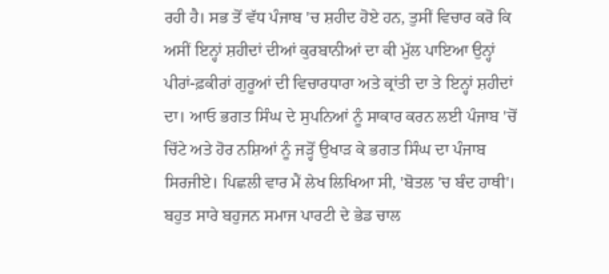ਰਹੀ ਹੈ। ਸਭ ਤੋਂ ਵੱਧ ਪੰਜਾਬ 'ਚ ਸ਼ਹੀਦ ਹੋਏ ਹਨ, ਤੁਸੀਂ ਵਿਚਾਰ ਕਰੋ ਕਿ ਅਸੀਂ ਇਨ੍ਹਾਂ ਸ਼ਹੀਦਾਂ ਦੀਆਂ ਕੁਰਬਾਨੀਆਂ ਦਾ ਕੀ ਮੁੱਲ ਪਾਇਆ ਉਨ੍ਹਾਂ ਪੀਰਾਂ-ਫ਼ਕੀਰਾਂ ਗੁਰੂਆਂ ਦੀ ਵਿਚਾਰਧਾਰਾ ਅਤੇ ਕ੍ਰਾਂਤੀ ਦਾ ਤੇ ਇਨ੍ਹਾਂ ਸ਼ਹੀਦਾਂ ਦਾ। ਆਓ ਭਗਤ ਸਿੰਘ ਦੇ ਸੁਪਨਿਆਂ ਨੂੰ ਸਾਕਾਰ ਕਰਨ ਲਈ ਪੰਜਾਬ 'ਚੋਂ ਚਿੱਟੇ ਅਤੇ ਹੋਰ ਨਸ਼ਿਆਂ ਨੂੰ ਜੜ੍ਹੋਂ ਉਖਾੜ ਕੇ ਭਗਤ ਸਿੰਘ ਦਾ ਪੰਜਾਬ ਸਿਰਜੀਏ। ਪਿਛਲੀ ਵਾਰ ਮੈਂ ਲੇਖ ਲਿਖਿਆ ਸੀ, 'ਬੋਤਲ 'ਚ ਬੰਦ ਹਾਥੀ'। ਬਹੁਤ ਸਾਰੇ ਬਹੁਜਨ ਸਮਾਜ ਪਾਰਟੀ ਦੇ ਭੇਡ ਚਾਲ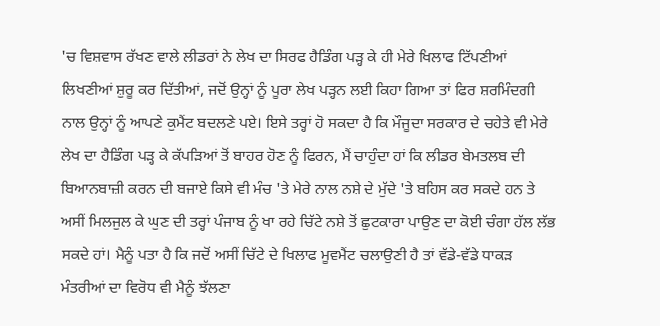'ਚ ਵਿਸ਼ਵਾਸ ਰੱਖਣ ਵਾਲੇ ਲੀਡਰਾਂ ਨੇ ਲੇਖ ਦਾ ਸਿਰਫ ਹੈਡਿੰਗ ਪੜ੍ਹ ਕੇ ਹੀ ਮੇਰੇ ਖਿਲਾਫ ਟਿੱਪਣੀਆਂ ਲਿਖਣੀਆਂ ਸ਼ੁਰੂ ਕਰ ਦਿੱਤੀਆਂ, ਜਦੋਂ ਉਨ੍ਹਾਂ ਨੂੰ ਪੂਰਾ ਲੇਖ ਪੜ੍ਹਨ ਲਈ ਕਿਹਾ ਗਿਆ ਤਾਂ ਫਿਰ ਸ਼ਰਮਿੰਦਗੀ ਨਾਲ ਉਨ੍ਹਾਂ ਨੂੰ ਆਪਣੇ ਕੁਮੈਂਟ ਬਦਲਣੇ ਪਏ। ਇਸੇ ਤਰ੍ਹਾਂ ਹੋ ਸਕਦਾ ਹੈ ਕਿ ਮੌਜੂਦਾ ਸਰਕਾਰ ਦੇ ਚਹੇਤੇ ਵੀ ਮੇਰੇ ਲੇਖ ਦਾ ਹੈਡਿੰਗ ਪੜ੍ਹ ਕੇ ਕੱਪੜਿਆਂ ਤੋਂ ਬਾਹਰ ਹੋਣ ਨੂੰ ਫਿਰਨ, ਮੈਂ ਚਾਹੁੰਦਾ ਹਾਂ ਕਿ ਲੀਡਰ ਬੇਮਤਲਬ ਦੀ ਬਿਆਨਬਾਜ਼ੀ ਕਰਨ ਦੀ ਬਜਾਏ ਕਿਸੇ ਵੀ ਮੰਚ 'ਤੇ ਮੇਰੇ ਨਾਲ ਨਸ਼ੇ ਦੇ ਮੁੱਦੇ 'ਤੇ ਬਹਿਸ ਕਰ ਸਕਦੇ ਹਨ ਤੇ ਅਸੀਂ ਮਿਲਜੁਲ ਕੇ ਘੁਣ ਦੀ ਤਰ੍ਹਾਂ ਪੰਜਾਬ ਨੂੰ ਖਾ ਰਹੇ ਚਿੱਟੇ ਨਸ਼ੇ ਤੋਂ ਛੁਟਕਾਰਾ ਪਾਉਣ ਦਾ ਕੋਈ ਚੰਗਾ ਹੱਲ ਲੱਭ ਸਕਦੇ ਹਾਂ। ਮੈਨੂੰ ਪਤਾ ਹੈ ਕਿ ਜਦੋਂ ਅਸੀਂ ਚਿੱਟੇ ਦੇ ਖਿਲਾਫ ਮੂਵਮੈਂਟ ਚਲਾਉਣੀ ਹੈ ਤਾਂ ਵੱਡੇ-ਵੱਡੇ ਧਾਕੜ ਮੰਤਰੀਆਂ ਦਾ ਵਿਰੋਧ ਵੀ ਮੈਨੂੰ ਝੱਲਣਾ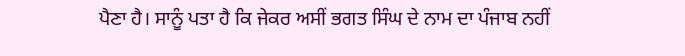ਪੈਣਾ ਹੈ। ਸਾਨੂੰ ਪਤਾ ਹੈ ਕਿ ਜੇਕਰ ਅਸੀਂ ਭਗਤ ਸਿੰਘ ਦੇ ਨਾਮ ਦਾ ਪੰਜਾਬ ਨਹੀਂ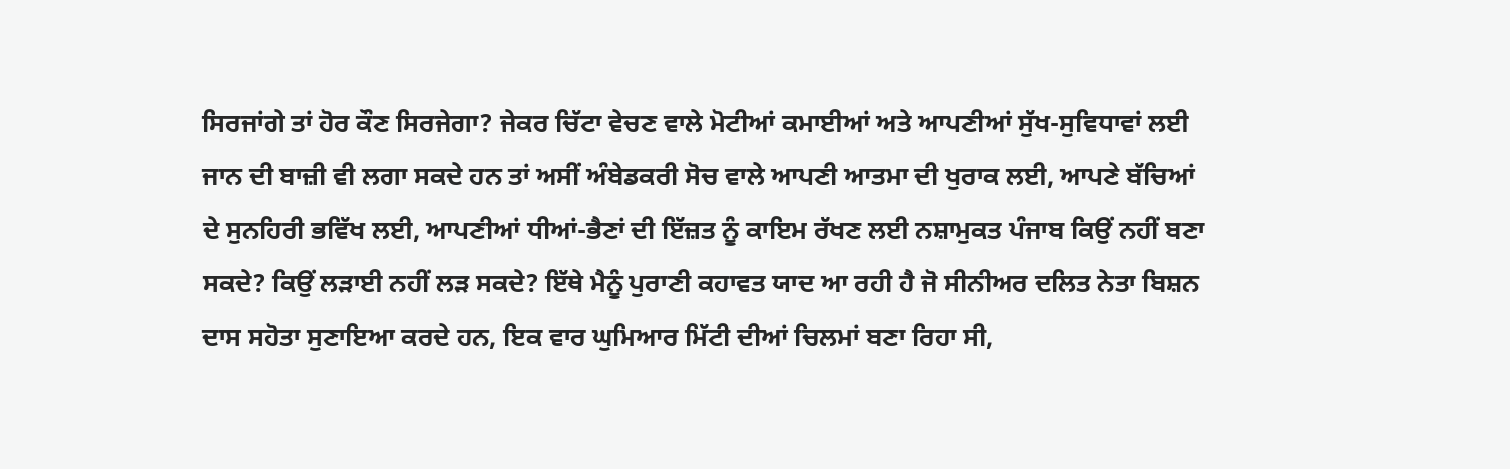ਸਿਰਜਾਂਗੇ ਤਾਂ ਹੋਰ ਕੌਣ ਸਿਰਜੇਗਾ? ਜੇਕਰ ਚਿੱਟਾ ਵੇਚਣ ਵਾਲੇ ਮੋਟੀਆਂ ਕਮਾਈਆਂ ਅਤੇ ਆਪਣੀਆਂ ਸੁੱਖ-ਸੁਵਿਧਾਵਾਂ ਲਈ ਜਾਨ ਦੀ ਬਾਜ਼ੀ ਵੀ ਲਗਾ ਸਕਦੇ ਹਨ ਤਾਂ ਅਸੀਂ ਅੰਬੇਡਕਰੀ ਸੋਚ ਵਾਲੇ ਆਪਣੀ ਆਤਮਾ ਦੀ ਖੁਰਾਕ ਲਈ, ਆਪਣੇ ਬੱਚਿਆਂ ਦੇ ਸੁਨਹਿਰੀ ਭਵਿੱਖ ਲਈ, ਆਪਣੀਆਂ ਧੀਆਂ-ਭੈਣਾਂ ਦੀ ਇੱਜ਼ਤ ਨੂੰ ਕਾਇਮ ਰੱਖਣ ਲਈ ਨਸ਼ਾਮੁਕਤ ਪੰਜਾਬ ਕਿਉਂ ਨਹੀਂ ਬਣਾ ਸਕਦੇ? ਕਿਉਂ ਲੜਾਈ ਨਹੀਂ ਲੜ ਸਕਦੇ? ਇੱਥੇ ਮੈਨੂੰ ਪੁਰਾਣੀ ਕਹਾਵਤ ਯਾਦ ਆ ਰਹੀ ਹੈ ਜੋ ਸੀਨੀਅਰ ਦਲਿਤ ਨੇਤਾ ਬਿਸ਼ਨ ਦਾਸ ਸਹੋਤਾ ਸੁਣਾਇਆ ਕਰਦੇ ਹਨ, ਇਕ ਵਾਰ ਘੁਮਿਆਰ ਮਿੱਟੀ ਦੀਆਂ ਚਿਲਮਾਂ ਬਣਾ ਰਿਹਾ ਸੀ,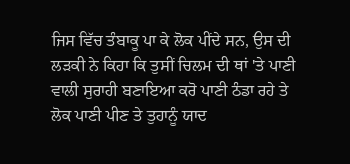ਜਿਸ ਵਿੱਚ ਤੰਬਾਕੂ ਪਾ ਕੇ ਲੋਕ ਪੀਂਦੇ ਸਨ, ਉਸ ਦੀ ਲੜਕੀ ਨੇ ਕਿਹਾ ਕਿ ਤੁਸੀਂ ਚਿਲਮ ਦੀ ਥਾਂ 'ਤੇ ਪਾਣੀ ਵਾਲੀ ਸੁਰਾਹੀ ਬਣਾਇਆ ਕਰੋ ਪਾਣੀ ਠੰਡਾ ਰਹੇ ਤੇ ਲੋਕ ਪਾਣੀ ਪੀਣ ਤੇ ਤੁਹਾਨੂੰ ਯਾਦ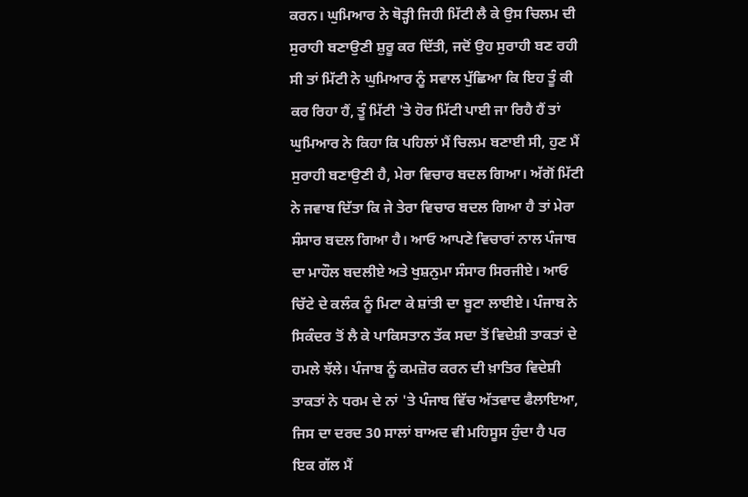ਕਰਨ। ਘੁਮਿਆਰ ਨੇ ਥੋੜ੍ਹੀ ਜਿਹੀ ਮਿੱਟੀ ਲੈ ਕੇ ਉਸ ਚਿਲਮ ਦੀ ਸੁਰਾਹੀ ਬਣਾਉਣੀ ਸ਼ੁਰੂ ਕਰ ਦਿੱਤੀ, ਜਦੋਂ ਉਹ ਸੁਰਾਹੀ ਬਣ ਰਹੀ ਸੀ ਤਾਂ ਮਿੱਟੀ ਨੇ ਘੁਮਿਆਰ ਨੂੰ ਸਵਾਲ ਪੁੱਛਿਆ ਕਿ ਇਹ ਤੂੰ ਕੀ ਕਰ ਰਿਹਾ ਹੈਂ, ਤੂੰ ਮਿੱਟੀ 'ਤੇ ਹੋਰ ਮਿੱਟੀ ਪਾਈ ਜਾ ਰਿਹੈ ਹੈਂ ਤਾਂ ਘੁਮਿਆਰ ਨੇ ਕਿਹਾ ਕਿ ਪਹਿਲਾਂ ਮੈਂ ਚਿਲਮ ਬਣਾਈ ਸੀ, ਹੁਣ ਮੈਂ ਸੁਰਾਹੀ ਬਣਾਉਣੀ ਹੈ, ਮੇਰਾ ਵਿਚਾਰ ਬਦਲ ਗਿਆ। ਅੱਗੋਂ ਮਿੱਟੀ ਨੇ ਜਵਾਬ ਦਿੱਤਾ ਕਿ ਜੇ ਤੇਰਾ ਵਿਚਾਰ ਬਦਲ ਗਿਆ ਹੈ ਤਾਂ ਮੇਰਾ ਸੰਸਾਰ ਬਦਲ ਗਿਆ ਹੈ। ਆਓ ਆਪਣੇ ਵਿਚਾਰਾਂ ਨਾਲ ਪੰਜਾਬ ਦਾ ਮਾਹੌਲ ਬਦਲੀਏ ਅਤੇ ਖੁਸ਼ਨੁਮਾ ਸੰਸਾਰ ਸਿਰਜੀਏ। ਆਓ ਚਿੱਟੇ ਦੇ ਕਲੰਕ ਨੂੰ ਮਿਟਾ ਕੇ ਸ਼ਾਂਤੀ ਦਾ ਬੂਟਾ ਲਾਈਏ। ਪੰਜਾਬ ਨੇ ਸਿਕੰਦਰ ਤੋਂ ਲੈ ਕੇ ਪਾਕਿਸਤਾਨ ਤੱਕ ਸਦਾ ਤੋਂ ਵਿਦੇਸ਼ੀ ਤਾਕਤਾਂ ਦੇ ਹਮਲੇ ਝੱਲੇ। ਪੰਜਾਬ ਨੂੰ ਕਮਜ਼ੋਰ ਕਰਨ ਦੀ ਖ਼ਾਤਿਰ ਵਿਦੇਸ਼ੀ ਤਾਕਤਾਂ ਨੇ ਧਰਮ ਦੇ ਨਾਂ 'ਤੇ ਪੰਜਾਬ ਵਿੱਚ ਅੱਤਵਾਦ ਫੈਲਾਇਆ, ਜਿਸ ਦਾ ਦਰਦ 30 ਸਾਲਾਂ ਬਾਅਦ ਵੀ ਮਹਿਸੂਸ ਹੁੰਦਾ ਹੈ ਪਰ ਇਕ ਗੱਲ ਮੈਂ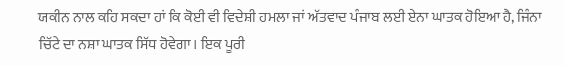ਯਕੀਨ ਨਾਲ ਕਹਿ ਸਕਦਾ ਹਾਂ ਕਿ ਕੋਈ ਵੀ ਵਿਦੇਸ਼ੀ ਹਮਲਾ ਜਾਂ ਅੱਤਵਾਦ ਪੰਜਾਬ ਲਈ ਏਨਾ ਘਾਤਕ ਹੋਇਆ ਹੈ, ਜਿੰਨਾ ਚਿੱਟੇ ਦਾ ਨਸ਼ਾ ਘਾਤਕ ਸਿੱਧ ਹੋਵੇਗਾ। ਇਕ ਪੂਰੀ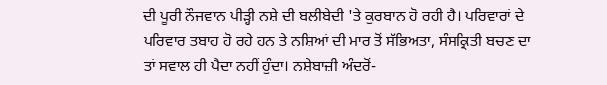ਦੀ ਪੂਰੀ ਨੌਜਵਾਨ ਪੀੜ੍ਹੀ ਨਸ਼ੇ ਦੀ ਬਲੀਬੇਦੀ 'ਤੇ ਕੁਰਬਾਨ ਹੋ ਰਹੀ ਹੈ। ਪਰਿਵਾਰਾਂ ਦੇ ਪਰਿਵਾਰ ਤਬਾਹ ਹੋ ਰਹੇ ਹਨ ਤੇ ਨਸ਼ਿਆਂ ਦੀ ਮਾਰ ਤੋਂ ਸੱਭਿਅਤਾ, ਸੰਸਕ੍ਰਿਤੀ ਬਚਣ ਦਾ ਤਾਂ ਸਵਾਲ ਹੀ ਪੈਦਾ ਨਹੀਂ ਹੁੰਦਾ। ਨਸ਼ੇਬਾਜ਼ੀ ਅੰਦਰੋਂ-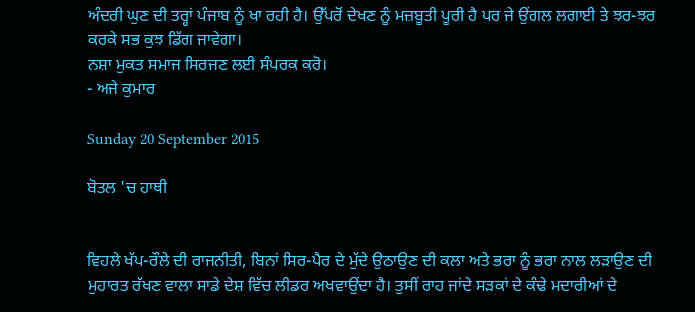ਅੰਦਰੀ ਘੁਣ ਦੀ ਤਰ੍ਹਾਂ ਪੰਜਾਬ ਨੂੰ ਖਾ ਰਹੀ ਹੈ। ਉੱਪਰੋਂ ਦੇਖਣ ਨੂੰ ਮਜ਼ਬੂਤੀ ਪੂਰੀ ਹੈ ਪਰ ਜੇ ਉਂਗਲ ਲਗਾਈ ਤੇ ਝਰ-ਝਰ ਕਰਕੇ ਸਭ ਕੁਝ ਡਿੱਗ ਜਾਵੇਗਾ।
ਨਸ਼ਾ ਮੁਕਤ ਸਮਾਜ ਸਿਰਜਣ ਲਈ ਸੰਪਰਕ ਕਰੋ।
- ਅਜੇ ਕੁਮਾਰ

Sunday 20 September 2015

ਬੋਤਲ 'ਚ ਹਾਥੀ


ਵਿਹਲੇ ਖੱਪ-ਰੌਲੇ ਦੀ ਰਾਜਨੀਤੀ, ਬਿਨਾਂ ਸਿਰ-ਪੈਰ ਦੇ ਮੁੱਦੇ ਉਠਾਉਣ ਦੀ ਕਲਾ ਅਤੇ ਭਰਾ ਨੂੰ ਭਰਾ ਨਾਲ ਲੜਾਉਣ ਦੀ ਮੁਹਾਰਤ ਰੱਖਣ ਵਾਲਾ ਸਾਡੇ ਦੇਸ਼ ਵਿੱਚ ਲੀਡਰ ਅਖਵਾਉਂਦਾ ਹੈ। ਤੁਸੀਂ ਰਾਹ ਜਾਂਦੇ ਸੜਕਾਂ ਦੇ ਕੰਢੇ ਮਦਾਰੀਆਂ ਦੇ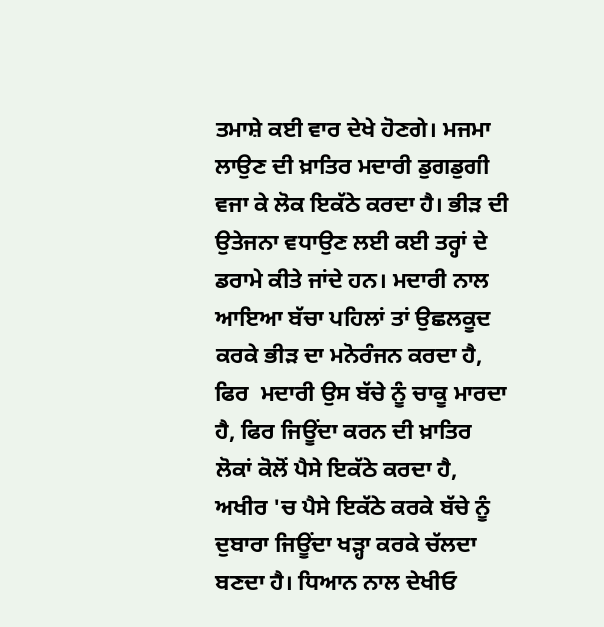ਤਮਾਸ਼ੇ ਕਈ ਵਾਰ ਦੇਖੇ ਹੋਣਗੇ। ਮਜਮਾ ਲਾਉਣ ਦੀ ਖ਼ਾਤਿਰ ਮਦਾਰੀ ਡੁਗਡੁਗੀ ਵਜਾ ਕੇ ਲੋਕ ਇਕੱਠੇ ਕਰਦਾ ਹੈ। ਭੀੜ ਦੀ ਉਤੇਜਨਾ ਵਧਾਉਣ ਲਈ ਕਈ ਤਰ੍ਹਾਂ ਦੇ ਡਰਾਮੇ ਕੀਤੇ ਜਾਂਦੇ ਹਨ। ਮਦਾਰੀ ਨਾਲ ਆਇਆ ਬੱਚਾ ਪਹਿਲਾਂ ਤਾਂ ਉਛਲਕੂਦ ਕਰਕੇ ਭੀੜ ਦਾ ਮਨੋਰੰਜਨ ਕਰਦਾ ਹੈ, ਫਿਰ  ਮਦਾਰੀ ਉਸ ਬੱਚੇ ਨੂੰ ਚਾਕੂ ਮਾਰਦਾ ਹੈ, ਫਿਰ ਜਿਊਂਦਾ ਕਰਨ ਦੀ ਖ਼ਾਤਿਰ ਲੋਕਾਂ ਕੋਲੋਂ ਪੈਸੇ ਇਕੱਠੇ ਕਰਦਾ ਹੈ, ਅਖੀਰ 'ਚ ਪੈਸੇ ਇਕੱਠੇ ਕਰਕੇ ਬੱਚੇ ਨੂੰ ਦੁਬਾਰਾ ਜਿਊਂਦਾ ਖੜ੍ਹਾ ਕਰਕੇ ਚੱਲਦਾ ਬਣਦਾ ਹੈ। ਧਿਆਨ ਨਾਲ ਦੇਖੀਓ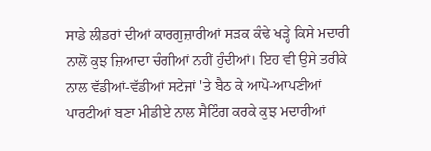ਸਾਡੇ ਲੀਡਰਾਂ ਦੀਆਂ ਕਾਰਗੁਜ਼ਾਰੀਆਂ ਸੜਕ ਕੰਢੇ ਖੜ੍ਹੇ ਕਿਸੇ ਮਦਾਰੀ ਨਾਲੋਂ ਕੁਝ ਜ਼ਿਆਦਾ ਚੰਗੀਆਂ ਨਹੀਂ ਹੁੰਦੀਆਂ। ਇਹ ਵੀ ਉਸੇ ਤਰੀਕੇ ਨਾਲ ਵੱਡੀਆਂ-ਵੱਡੀਆਂ ਸਟੇਜਾਂ 'ਤੇ ਬੈਠ ਕੇ ਆਪੋ-ਆਪਣੀਆਂ ਪਾਰਟੀਆਂ ਬਣਾ ਮੀਡੀਏ ਨਾਲ ਸੈਟਿੰਗ ਕਰਕੇ ਕੁਝ ਮਦਾਰੀਆਂ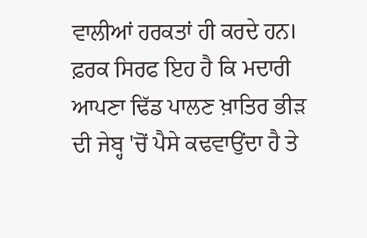ਵਾਲੀਆਂ ਹਰਕਤਾਂ ਹੀ ਕਰਦੇ ਹਨ। ਫ਼ਰਕ ਸਿਰਫ ਇਹ ਹੈ ਕਿ ਮਦਾਰੀ ਆਪਣਾ ਢਿੱਡ ਪਾਲਣ ਖ਼ਾਤਿਰ ਭੀੜ ਦੀ ਜੇਬ੍ਹ 'ਚੋਂ ਪੈਸੇ ਕਢਵਾਉਂਦਾ ਹੈ ਤੇ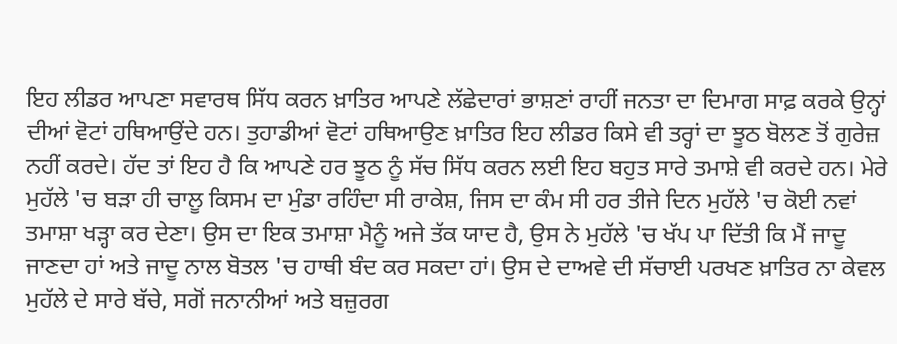ਇਹ ਲੀਡਰ ਆਪਣਾ ਸਵਾਰਥ ਸਿੱਧ ਕਰਨ ਖ਼ਾਤਿਰ ਆਪਣੇ ਲੱਛੇਦਾਰਾਂ ਭਾਸ਼ਣਾਂ ਰਾਹੀਂ ਜਨਤਾ ਦਾ ਦਿਮਾਗ ਸਾਫ਼ ਕਰਕੇ ਉਨ੍ਹਾਂ ਦੀਆਂ ਵੋਟਾਂ ਹਥਿਆਉਂਦੇ ਹਨ। ਤੁਹਾਡੀਆਂ ਵੋਟਾਂ ਹਥਿਆਉਣ ਖ਼ਾਤਿਰ ਇਹ ਲੀਡਰ ਕਿਸੇ ਵੀ ਤਰ੍ਹਾਂ ਦਾ ਝੂਠ ਬੋਲਣ ਤੋਂ ਗੁਰੇਜ਼ ਨਹੀਂ ਕਰਦੇ। ਹੱਦ ਤਾਂ ਇਹ ਹੈ ਕਿ ਆਪਣੇ ਹਰ ਝੂਠ ਨੂੰ ਸੱਚ ਸਿੱਧ ਕਰਨ ਲਈ ਇਹ ਬਹੁਤ ਸਾਰੇ ਤਮਾਸ਼ੇ ਵੀ ਕਰਦੇ ਹਨ। ਮੇਰੇ ਮੁਹੱਲੇ 'ਚ ਬੜਾ ਹੀ ਚਾਲੂ ਕਿਸਮ ਦਾ ਮੁੰਡਾ ਰਹਿੰਦਾ ਸੀ ਰਾਕੇਸ਼, ਜਿਸ ਦਾ ਕੰਮ ਸੀ ਹਰ ਤੀਜੇ ਦਿਨ ਮੁਹੱਲੇ 'ਚ ਕੋਈ ਨਵਾਂ ਤਮਾਸ਼ਾ ਖੜ੍ਹਾ ਕਰ ਦੇਣਾ। ਉਸ ਦਾ ਇਕ ਤਮਾਸ਼ਾ ਮੈਨੂੰ ਅਜੇ ਤੱਕ ਯਾਦ ਹੈ, ਉਸ ਨੇ ਮੁਹੱਲੇ 'ਚ ਖੱਪ ਪਾ ਦਿੱਤੀ ਕਿ ਮੈਂ ਜਾਦੂ ਜਾਣਦਾ ਹਾਂ ਅਤੇ ਜਾਦੂ ਨਾਲ ਬੋਤਲ 'ਚ ਹਾਥੀ ਬੰਦ ਕਰ ਸਕਦਾ ਹਾਂ। ਉਸ ਦੇ ਦਾਅਵੇ ਦੀ ਸੱਚਾਈ ਪਰਖਣ ਖ਼ਾਤਿਰ ਨਾ ਕੇਵਲ ਮੁਹੱਲੇ ਦੇ ਸਾਰੇ ਬੱਚੇ, ਸਗੋਂ ਜਨਾਨੀਆਂ ਅਤੇ ਬਜ਼ੁਰਗ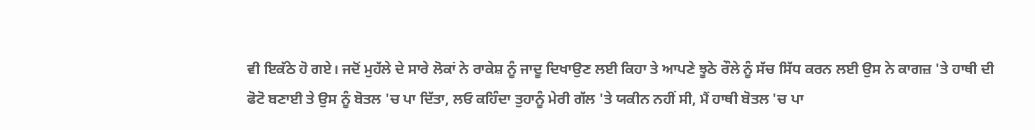ਵੀ ਇਕੱਠੇ ਹੋ ਗਏ। ਜਦੋਂ ਮੁਹੱਲੇ ਦੇ ਸਾਰੇ ਲੋਕਾਂ ਨੇ ਰਾਕੇਸ਼ ਨੂੰ ਜਾਦੂ ਦਿਖਾਉਣ ਲਈ ਕਿਹਾ ਤੇ ਆਪਣੇ ਝੂਠੇ ਰੌਲੇ ਨੂੰ ਸੱਚ ਸਿੱਧ ਕਰਨ ਲਈ ਉਸ ਨੇ ਕਾਗਜ਼ 'ਤੇ ਹਾਥੀ ਦੀ ਫੋਟੋ ਬਣਾਈ ਤੇ ਉਸ ਨੂੰ ਬੋਤਲ 'ਚ ਪਾ ਦਿੱਤਾ, ਲਓ ਕਹਿੰਦਾ ਤੁਹਾਨੂੰ ਮੇਰੀ ਗੱਲ 'ਤੇ ਯਕੀਨ ਨਹੀਂ ਸੀ, ਮੈਂ ਹਾਥੀ ਬੋਤਲ 'ਚ ਪਾ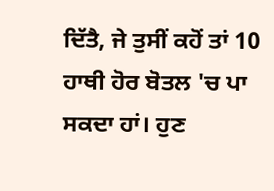ਦਿੱਤੈ, ਜੇ ਤੁਸੀਂ ਕਹੋਂ ਤਾਂ 10 ਹਾਥੀ ਹੋਰ ਬੋਤਲ 'ਚ ਪਾ ਸਕਦਾ ਹਾਂ। ਹੁਣ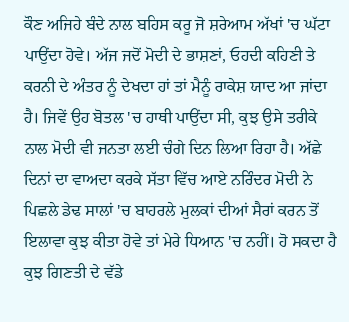ਕੌਣ ਅਜਿਹੇ ਬੰਦੇ ਨਾਲ ਬਹਿਸ ਕਰੂ ਜੋ ਸ਼ਰੇਆਮ ਅੱਖਾਂ 'ਚ ਘੱਟਾ ਪਾਉਂਦਾ ਹੋਵੇ। ਅੱਜ ਜਦੋਂ ਮੋਦੀ ਦੇ ਭਾਸ਼ਣਾਂ, ਓਹਦੀ ਕਹਿਣੀ ਤੇ ਕਰਨੀ ਦੇ ਅੰਤਰ ਨੂੰ ਦੇਖਦਾ ਹਾਂ ਤਾਂ ਮੈਨੂੰ ਰਾਕੇਸ਼ ਯਾਦ ਆ ਜਾਂਦਾ ਹੈ। ਜਿਵੇਂ ਉਹ ਬੋਤਲ 'ਚ ਹਾਥੀ ਪਾਉਂਦਾ ਸੀ, ਕੁਝ ਉਸੇ ਤਰੀਕੇ ਨਾਲ ਮੋਦੀ ਵੀ ਜਨਤਾ ਲਈ ਚੰਗੇ ਦਿਨ ਲਿਆ ਰਿਹਾ ਹੈ। ਅੱਛੇ ਦਿਨਾਂ ਦਾ ਵਾਅਦਾ ਕਰਕੇ ਸੱਤਾ ਵਿੱਚ ਆਏ ਨਰਿੰਦਰ ਮੋਦੀ ਨੇ ਪਿਛਲੇ ਡੇਢ ਸਾਲਾਂ 'ਚ ਬਾਹਰਲੇ ਮੁਲਕਾਂ ਦੀਆਂ ਸੈਰਾਂ ਕਰਨ ਤੋਂ ਇਲਾਵਾ ਕੁਝ ਕੀਤਾ ਹੋਵੇ ਤਾਂ ਮੇਰੇ ਧਿਆਨ 'ਚ ਨਹੀਂ। ਹੋ ਸਕਦਾ ਹੈ ਕੁਝ ਗਿਣਤੀ ਦੇ ਵੱਡੇ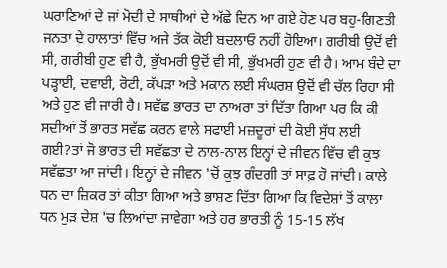ਘਰਾਣਿਆਂ ਦੇ ਜਾਂ ਮੋਦੀ ਦੇ ਸਾਥੀਆਂ ਦੇ ਅੱਛੇ ਦਿਨ ਆ ਗਏ ਹੋਣ ਪਰ ਬਹੁ-ਗਿਣਤੀ ਜਨਤਾ ਦੇ ਹਾਲਾਤਾਂ ਵਿੱਚ ਅਜੇ ਤੱਕ ਕੋਈ ਬਦਲਾਓ ਨਹੀਂ ਹੋਇਆ। ਗਰੀਬੀ ਉਦੋਂ ਵੀ ਸੀ, ਗਰੀਬੀ ਹੁਣ ਵੀ ਹੈ, ਭੁੱਖਮਰੀ ਉਦੋਂ ਵੀ ਸੀ, ਭੁੱਖਮਰੀ ਹੁਣ ਵੀ ਹੈ। ਆਮ ਬੰਦੇ ਦਾ ਪੜ੍ਹਾਈ, ਦਵਾਈ, ਰੋਟੀ, ਕੱਪੜਾ ਅਤੇ ਮਕਾਨ ਲਈ ਸੰਘਰਸ਼ ਉਦੋਂ ਵੀ ਚੱਲ ਰਿਹਾ ਸੀ ਅਤੇ ਹੁਣ ਵੀ ਜਾਰੀ ਹੈ। ਸਵੱਛ ਭਾਰਤ ਦਾ ਨਾਅਰਾ ਤਾਂ ਦਿੱਤਾ ਗਿਆ ਪਰ ਕਿ ਕੀ ਸਦੀਆਂ ਤੋਂ ਭਾਰਤ ਸਵੱਛ ਕਰਨ ਵਾਲੇ ਸਫਾਈ ਮਜ਼ਦੂਰਾਂ ਦੀ ਕੋਈ ਸੁੱਧ ਲਈ ਗਈ?ਤਾਂ ਜੋ ਭਾਰਤ ਦੀ ਸਵੱਛਤਾ ਦੇ ਨਾਲ-ਨਾਲ ਇਨ੍ਹਾਂ ਦੇ ਜੀਵਨ ਵਿੱਚ ਵੀ ਕੁਝ ਸਵੱਛਤਾ ਆ ਜਾਂਦੀ। ਇਨ੍ਹਾਂ ਦੇ ਜੀਵਨ 'ਚੋਂ ਕੁਝ ਗੰਦਗੀ ਤਾਂ ਸਾਫ਼ ਹੋ ਜਾਂਦੀ। ਕਾਲੇ ਧਨ ਦਾ ਜ਼ਿਕਰ ਤਾਂ ਕੀਤਾ ਗਿਆ ਅਤੇ ਭਾਸ਼ਣ ਦਿੱਤਾ ਗਿਆ ਕਿ ਵਿਦੇਸ਼ਾਂ ਤੋਂ ਕਾਲਾ ਧਨ ਮੁੜ ਦੇਸ਼ 'ਚ ਲਿਆਂਦਾ ਜਾਵੇਗਾ ਅਤੇ ਹਰ ਭਾਰਤੀ ਨੂੰ 15-15 ਲੱਖ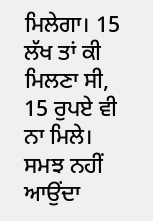ਮਿਲੇਗਾ। 15 ਲੱਖ ਤਾਂ ਕੀ ਮਿਲਣਾ ਸੀ, 15 ਰੁਪਏ ਵੀ ਨਾ ਮਿਲੇ। ਸਮਝ ਨਹੀਂ ਆਉਂਦਾ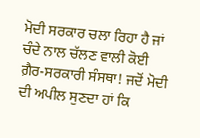ਮੋਦੀ ਸਰਕਾਰ ਚਲਾ ਰਿਹਾ ਹੈ ਜਾਂ ਚੰਦੇ ਨਾਲ ਚੱਲਣ ਵਾਲੀ ਕੋਈ ਗ਼ੈਰ-ਸਰਕਾਰੀ ਸੰਸਥਾ! ਜਦੋਂ ਮੋਦੀ ਦੀ ਅਪੀਲ ਸੁਣਦਾ ਹਾਂ ਕਿ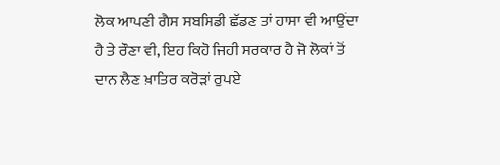ਲੋਕ ਆਪਣੀ ਗੈਸ ਸਬਸਿਡੀ ਛੱਡਣ ਤਾਂ ਹਾਸਾ ਵੀ ਆਉਂਦਾ ਹੈ ਤੇ ਰੌਣਾ ਵੀ, ਇਹ ਕਿਹੋ ਜਿਹੀ ਸਰਕਾਰ ਹੈ ਜੋ ਲੋਕਾਂ ਤੋਂ ਦਾਨ ਲੈਣ ਖ਼ਾਤਿਰ ਕਰੋੜਾਂ ਰੁਪਏ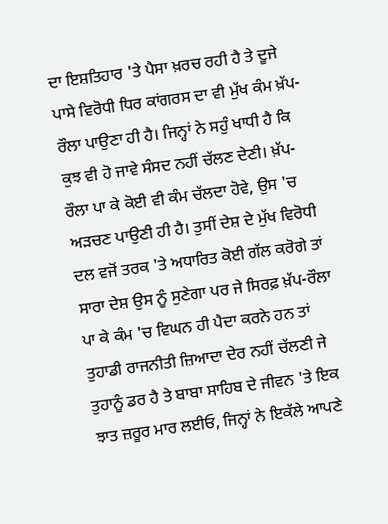ਦਾ ਇਸ਼ਤਿਹਾਰ 'ਤੇ ਪੈਸਾ ਖ਼ਰਚ ਰਹੀ ਹੈ ਤੇ ਦੂਜੇ ਪਾਸੇ ਵਿਰੋਧੀ ਧਿਰ ਕਾਂਗਰਸ ਦਾ ਵੀ ਮੁੱਖ ਕੰਮ ਖ਼ੱਪ-ਰੌਲਾ ਪਾਉਣਾ ਹੀ ਹੈ। ਜਿਨ੍ਹਾਂ ਨੇ ਸਹੁੰ ਖਾਧੀ ਹੈ ਕਿ ਕੁਝ ਵੀ ਹੋ ਜਾਵੇ ਸੰਸਦ ਨਹੀਂ ਚੱਲਣ ਦੇਣੀ। ਖ਼ੱਪ-ਰੌਲਾ ਪਾ ਕੇ ਕੋਈ ਵੀ ਕੰਮ ਚੱਲਦਾ ਹੋਵੇ, ਉਸ 'ਚ ਅੜਚਣ ਪਾਉਣੀ ਹੀ ਹੈ। ਤੁਸੀਂ ਦੇਸ਼ ਦੇ ਮੁੱਖ ਵਿਰੋਧੀ ਦਲ ਵਜੋਂ ਤਰਕ 'ਤੇ ਅਧਾਰਿਤ ਕੋਈ ਗੱਲ ਕਰੋਗੇ ਤਾਂ ਸਾਰਾ ਦੇਸ਼ ਉਸ ਨੂੰ ਸੁਣੇਗਾ ਪਰ ਜੇ ਸਿਰਫ਼ ਖ਼ੱਪ-ਰੌਲਾ ਪਾ ਕੇ ਕੰਮ 'ਚ ਵਿਘਨ ਹੀ ਪੈਦਾ ਕਰਨੇ ਹਨ ਤਾਂ ਤੁਹਾਡੀ ਰਾਜਨੀਤੀ ਜ਼ਿਆਦਾ ਦੇਰ ਨਹੀਂ ਚੱਲਣੀ ਜੇ ਤੁਹਾਨੂੰ ਡਰ ਹੈ ਤੇ ਬਾਬਾ ਸਾਹਿਬ ਦੇ ਜੀਵਨ 'ਤੇ ਇਕ ਝਾਤ ਜ਼ਰੂਰ ਮਾਰ ਲਈਓ, ਜਿਨ੍ਹਾਂ ਨੇ ਇਕੱਲੇ ਆਪਣੇ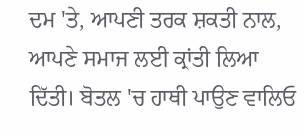ਦਮ 'ਤੇ, ਆਪਣੀ ਤਰਕ ਸ਼ਕਤੀ ਨਾਲ, ਆਪਣੇ ਸਮਾਜ ਲਈ ਕ੍ਰਾਂਤੀ ਲਿਆ ਦਿੱਤੀ। ਬੋਤਲ 'ਚ ਹਾਥੀ ਪਾਉਣ ਵਾਲਿਓ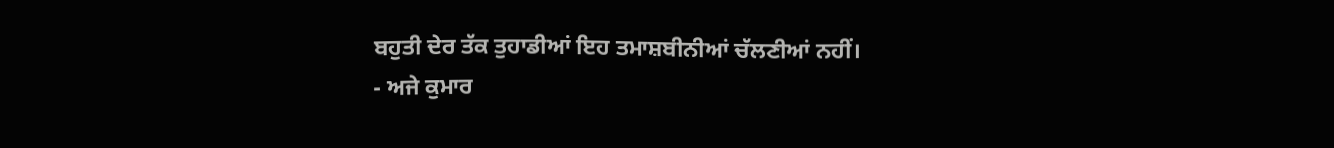ਬਹੁਤੀ ਦੇਰ ਤੱਕ ਤੁਹਾਡੀਆਂ ਇਹ ਤਮਾਸ਼ਬੀਨੀਆਂ ਚੱਲਣੀਆਂ ਨਹੀਂ।
- ਅਜੇ ਕੁਮਾਰ